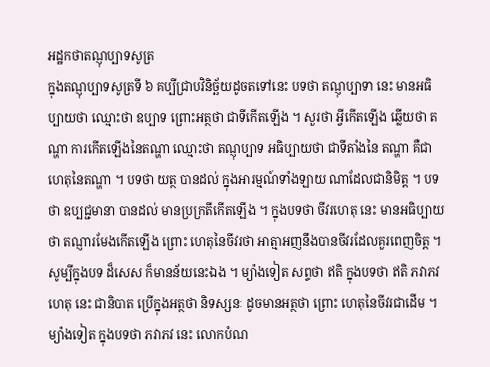អដ្ឋកថាតណ្ញុប្បាទសូត្រ
ក្នុងតណ្ញុប្បាទសូត្រទី ៦ គប្បីជ្រាបវិនិច្ឆ័យដូចតទៅនេះ បទថា តណ្ញុប្បាទា នេះ មានអធិប្បាយថា ឈ្មោះថា ឧប្បាទ ព្រោះអត្ថថា ជាទីកើតឡើង ។ សួរថា អ្វីកើតឡើង ឆ្លើយថា តណ្ហា ការកើតឡើងនៃតណ្ហា ឈ្មោះថា តណ្ញុប្បាទ អធិប្បាយថា ជាទីតាំងនៃ តណ្ហា គឺជាហេតុនៃតណ្ហា ។ បទថា យត្ថ បានដល់ ក្នុងអារម្មណ៍ទាំងឡាយ ណាដែលជានិមិត្ត ។ បទថា ឧប្បជ្ជមានា បានដល់ មានប្រក្រតីកើតឡើង ។ ក្នុងបទថា ចីវរហេតុ នេះ មានអធិប្បាយថា តណ្ញារមែងកើតឡើង ព្រោះ ហេតុនៃចីវរថា អាត្មាអញនឹងបានចីវរដែលគួរពេញចិត្ត ។ សូម្បីក្នុងបទ ដ៏សេស ក៏មានន័យនេះឯង ។ ម្យ៉ាងទៀត សព្ទថា ឥតិ ក្នុងបទថា ឥតិ ភវាភវហេតុ នេះ ជានិបាត ប្រើក្នុងអត្ថថា និទស្សនៈ ដូចមានអត្ថថា ព្រោះ ហេតុនៃចីវរជាដើម ។ ម្យ៉ាងទៀត ក្នុងបទថា ភវាភវ នេះ លោកបំណ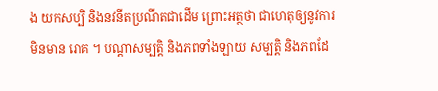ង យកសប្បិ និងនវនីតប្រណីតជាដើម ព្រោះអត្ថថា ជាហេតុឲ្យនូវការមិនមាន រោគ ។ បណ្តាសម្បត្តិ និងភពទាំងឡាយ សម្បត្តិ និងភពដែ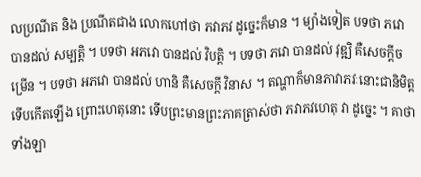លប្រណីត និង ប្រណីតជាង លោកហៅថា ភវាភវ ដូច្នេះក៏មាន ។ ម្យ៉ាងទៀត បទថា ភវោ បានដល់ សម្បត្តិ ។ បទថា អភវោ បានដល់ វិបត្តិ ។ បទថា ភវោ បានដល់ វុឌ្ឍិ គឺសេចក្តីចម្រើន ។ បទថា អភវោ បានដល់ ហានិ គឺសេចក្តី វិនាស ។ តណ្ហាក៏មានភាវាភវៈនោះជានិមិត្ត ទើបកើតឡើង ព្រោះហេតុនោះ ទើបព្រះមានព្រះភាគត្រាស់ថា ភវាភវហេតុ វា ដូច្នេះ ។ គាថាទាំងឡា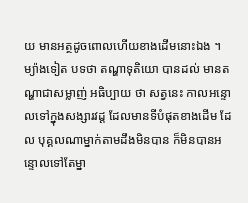យ មានអត្ថដូចពោលហើយខាងដើមនោះឯង ។ ម្យ៉ាងទៀត បទថា តណ្ហាទុតិយោ បានដល់ មានតណ្ហាជាសម្លាញ់ អធិប្បាយ ថា សត្វនេះ កាលអន្ទោលទៅក្នុងសង្សារវដ្ត ដែលមានទីបំផុតខាងដើម ដែល បុគ្គលណាម្នាក់តាមដឹងមិនបាន ក៏មិនបានអន្ទោលទៅតែម្នា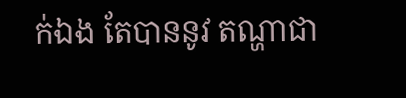ក់ឯង តែបាននូវ តណ្ហាជា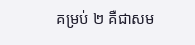គម្រប់ ២ គឺជាសម